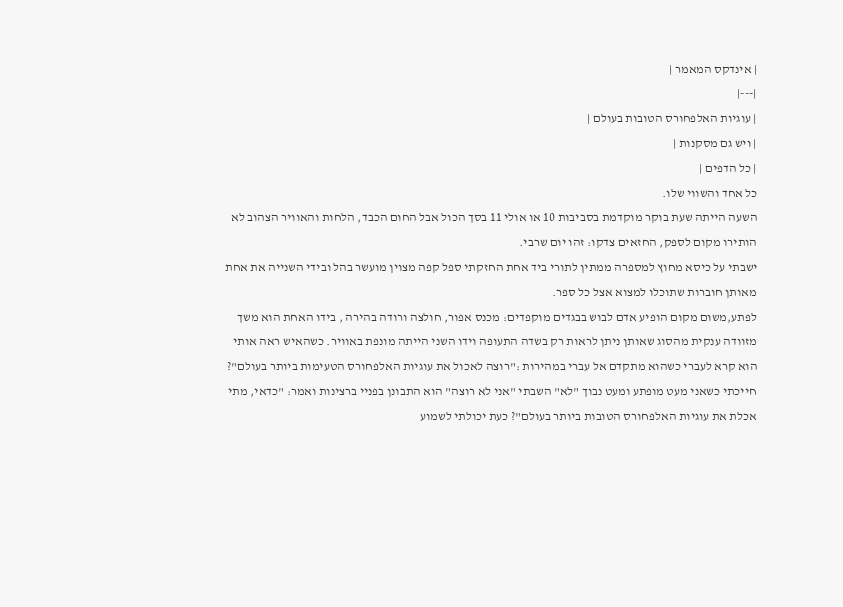| אינדקס המאמר |
|---|
| עוגיות האלפחורס הטובות בעולם |
| ויש גם מסקנות |
| כל הדפים |
כל אחד והשווי שלו.
השעה הייתה שעת בוקר מוקדמת בסביבות 10 או אולי 11 בסך הכול אבל החום הכבד, הלחות והאוויר הצהוב לא הותירו מקום לספק, החזאים צדקו: זהו יום שרבי.
ישבתי על כיסא מחוץ למספרה ממתין לתורי ביד אחת החזקתי ספל קפה מצוין מועשר בהל ובידי השנייה את אחת מאותן חוברות שתוכלו למצוא אצל כל ספר.
לפתע,משום מקום הופיע אדם לבוש בבגדים מוקפדים: מכנס אפור, חולצה ורודה בהירה , בידו האחת הוא משך מזוודה ענקית מהסוג שאותן ניתן לראות רק בשדה התעופה וידו השני הייתה מונפת באוויר. כשהאיש ראה אותי הוא קרא לעברי כשהוא מתקדם אל עברי במהירות :"רוצה לאכול את עוגיות האלפחורס הטעימות ביותר בעולם"?
חייכתי כשאני מעט מופתע ומעט נבוך "לא" השבתי "אני לא רוצה" הוא התבונן בפניי ברצינות ואמר: "כדאי, מתי אכלת את עוגיות האלפחורס הטובות ביותר בעולם"? כעת יכולתי לשמוע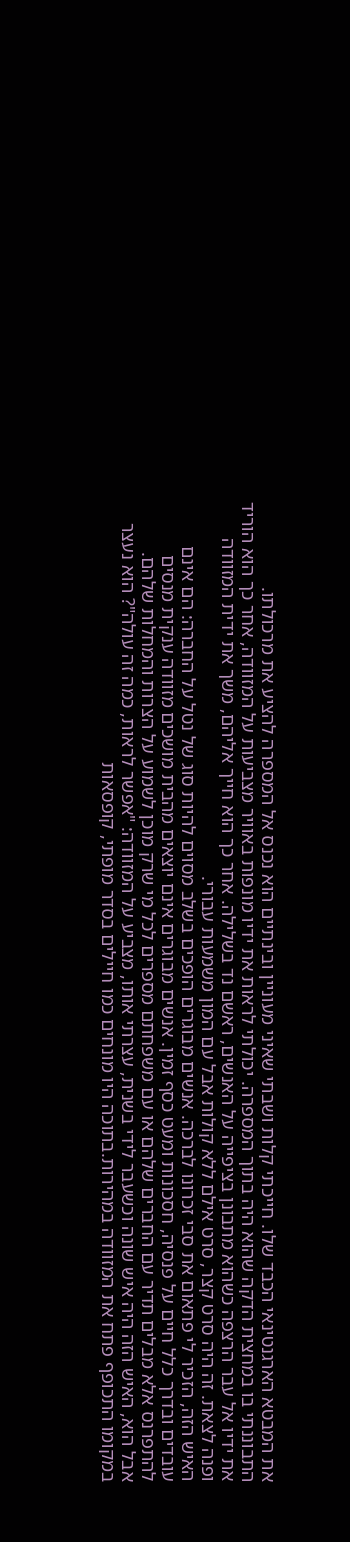את המבטא הארגנטינאי הכבד שלו. חייכתי קלות ושבתי שאיני מעוניין ובינתיים הוא נכנס אל המספרה להציע את מרכולתו.
התבוננתי בו במחצית הדקה שהוא היה בתוך המספרה. יכולתי לראות את ידיו מונפות באוויר מצביעות על המזוודה, אחר כך הוא הוריד את ידיו אל עבר הרצפה כשהוא מתבונן בציפייה על האנשים, ראשם נד בשלילה. אחר כך הוא חייך אליהם, משך את ידית המזוודה ופנה לצאת. זה היה סרט קצר, סרט אילם ללא קולות אבל עם המון משמעות עבורי.
האיש הזה, הזכיר לי פתאום את סבי זכרונו לברכה. אנשים מבוגרים הופכים בשלב מסוים להיות סוג של נטל על החברה: הם אינם עובדים ובדרך כלל חיים על פנסיה, חסכונות ומעט כסף זמין. אנשים מבוגרים אינם יוצאים מהבית מושכים מזוודה ענקית מנסים להתפרנס אלא מבלים תדיר עם החברים שלהם או עם משפחתם מספרים לכל מי שרק מוכן לשמוע על הצרות והמחלות שלהם.
אבל הוא, האיש הזה היה איש שונה וכשעבר לידי בשנית, עצרתי אותו, מצביע על המזוודה: "אפשר לראות, כמה זה עולה"? הוא נעצר במקומו התכופף פתח את המזוודה במהירות.בתוכה היו מונחים כמו חיילים בסדר מופתי, קופסאות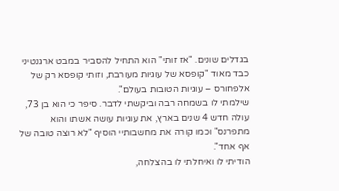בגדלים שונים. "אז זותי" הוא התחיל להסביר במבט ארגנטיני כבד מאוד "קופסא של עוגיות מעורבת, וזותי קופסא רק של אלפחורס – עוגיות הטובות בעולם".
שילמתי לו בשמחה רבה וביקשתי לדבר. סיפר כי הוא בן 73, עולה חדש 4 שנים בארץ, את עוגיות עושה אשתו והוא מתפרנס" וכמו קורה את מחשבותיי הוסיף "לא רוצה טובה של אף אחד".
הודיתי לו ואיחלתי לו בהצלחה,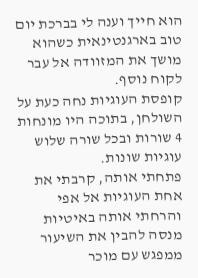הוא חייך וענה לי בברכת יום טוב בארגנטינאית כשהוא מושך את המזוודה אל עבר לקוח נוסף.
קופסת העוגיות נחה כעת על השולחן, בתוכה היו מונחות 4 שורות ובכל שורה שלוש עוגיות שונות.
פתחתי אותה, קרבתי את אחת העוגיות אל אפי והרחתי אותה באיטיות מנסה להבין את השיעור ממפגש עם מוכר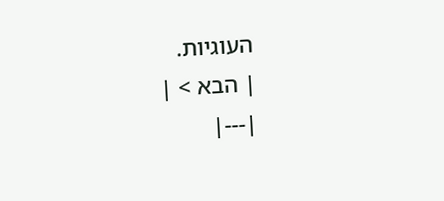העוגיות.
| הבא > |
|---|